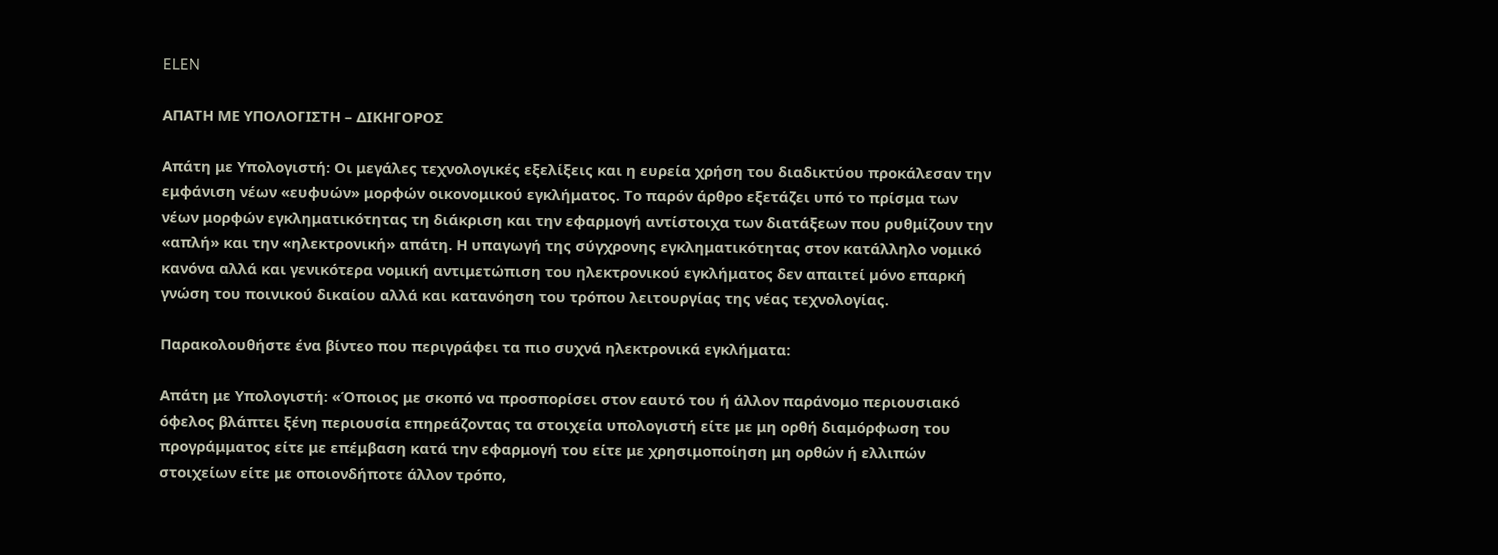ELEN

ΑΠΑΤΗ ΜΕ ΥΠΟΛΟΓΙΣΤΗ – ΔΙΚΗΓΟΡΟΣ

Απάτη με Υπολογιστή: Οι μεγάλες τεχνολογικές εξελίξεις και η ευρεία χρήση του διαδικτύου προκάλεσαν την εμφάνιση νέων «ευφυών» μορφών οικονομικού εγκλήματος. Το παρόν άρθρο εξετάζει υπό το πρίσμα των νέων μορφών εγκληματικότητας τη διάκριση και την εφαρμογή αντίστοιχα των διατάξεων που ρυθμίζουν την «απλή» και την «ηλεκτρονική» απάτη. Η υπαγωγή της σύγχρονης εγκληματικότητας στον κατάλληλο νομικό κανόνα αλλά και γενικότερα νομική αντιμετώπιση του ηλεκτρονικού εγκλήματος δεν απαιτεί µόνο επαρκή γνώση του ποινικού δικαίου αλλά και κατανόηση του τρόπου λειτουργίας της νέας τεχνολογίας.

Παρακολουθήστε ένα βίντεο που περιγράφει τα πιο συχνά ηλεκτρονικά εγκλήματα:

Απάτη με Υπολογιστή: «Όποιος με σκοπό να προσπορίσει στον εαυτό του ή άλλον παράνομο περιουσιακό όφελος βλάπτει ξένη περιουσία επηρεάζοντας τα στοιχεία υπολογιστή είτε με μη ορθή διαμόρφωση του προγράμματος είτε με επέμβαση κατά την εφαρμογή του είτε με χρησιμοποίηση μη ορθών ή ελλιπών στοιχείων είτε με οποιονδήποτε άλλον τρόπο,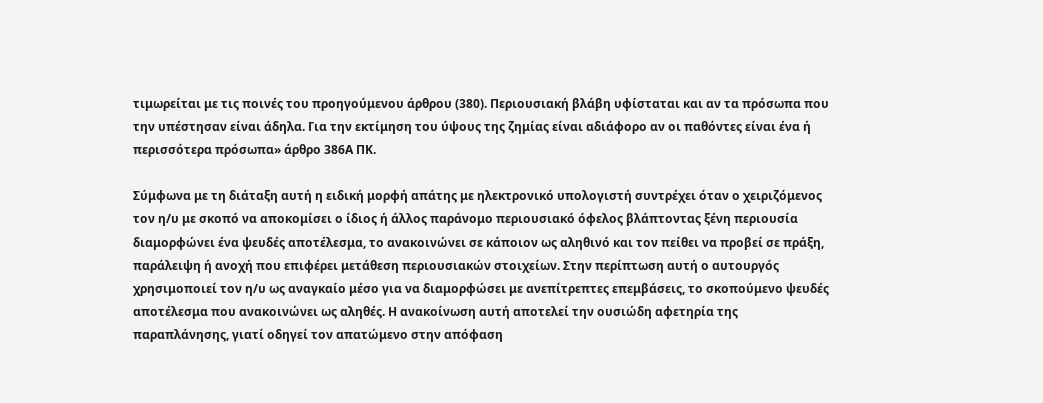τιμωρείται με τις ποινές του προηγούμενου άρθρου (380). Περιουσιακή βλάβη υφίσταται και αν τα πρόσωπα που την υπέστησαν είναι άδηλα. Για την εκτίμηση του ύψους της ζημίας είναι αδιάφορο αν οι παθόντες είναι ένα ή περισσότερα πρόσωπα» άρθρο 386Α ΠΚ.

Σύμφωνα με τη διάταξη αυτή η ειδική μορφή απάτης με ηλεκτρονικό υπολογιστή συντρέχει όταν ο χειριζόμενος τον η/υ με σκοπό να αποκομίσει ο ίδιος ή άλλος παράνομο περιουσιακό όφελος βλάπτοντας ξένη περιουσία διαμορφώνει ένα ψευδές αποτέλεσμα, το ανακοινώνει σε κάποιον ως αληθινό και τον πείθει να προβεί σε πράξη, παράλειψη ή ανοχή που επιφέρει μετάθεση περιουσιακών στοιχείων. Στην περίπτωση αυτή ο αυτουργός χρησιμοποιεί τον η/υ ως αναγκαίο μέσο για να διαμορφώσει με ανεπίτρεπτες επεμβάσεις, το σκοπούμενο ψευδές αποτέλεσμα που ανακοινώνει ως αληθές. Η ανακοίνωση αυτή αποτελεί την ουσιώδη αφετηρία της παραπλάνησης, γιατί οδηγεί τον απατώμενο στην απόφαση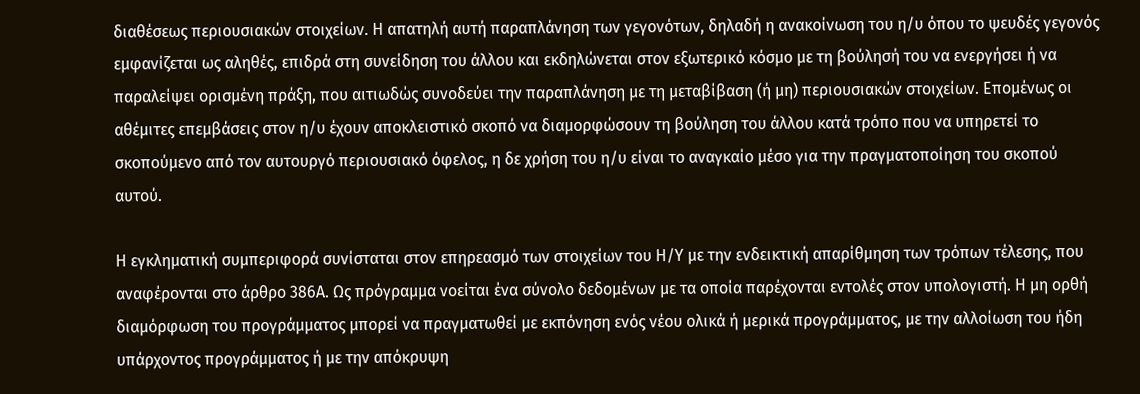διαθέσεως περιουσιακών στοιχείων. Η απατηλή αυτή παραπλάνηση των γεγονότων, δηλαδή η ανακοίνωση του η/υ όπου το ψευδές γεγονός εμφανίζεται ως αληθές, επιδρά στη συνείδηση του άλλου και εκδηλώνεται στον εξωτερικό κόσμο με τη βούλησή του να ενεργήσει ή να παραλείψει ορισμένη πράξη, που αιτιωδώς συνοδεύει την παραπλάνηση με τη μεταβίβαση (ή μη) περιουσιακών στοιχείων. Επομένως οι αθέμιτες επεμβάσεις στον η/υ έχουν αποκλειστικό σκοπό να διαμορφώσουν τη βούληση του άλλου κατά τρόπο που να υπηρετεί το σκοπούμενο από τον αυτουργό περιουσιακό όφελος, η δε χρήση του η/υ είναι το αναγκαίο μέσο για την πραγματοποίηση του σκοπού αυτού.

Η εγκληματική συμπεριφορά συνίσταται στον επηρεασμό των στοιχείων του Η/Υ με την ενδεικτική απαρίθμηση των τρόπων τέλεσης, που αναφέρονται στο άρθρο 386Α. Ως πρόγραμμα νοείται ένα σύνολο δεδομένων με τα οποία παρέχονται εντολές στον υπολογιστή. Η μη ορθή διαμόρφωση του προγράμματος μπορεί να πραγματωθεί με εκπόνηση ενός νέου ολικά ή μερικά προγράμματος, με την αλλοίωση του ήδη υπάρχοντος προγράμματος ή με την απόκρυψη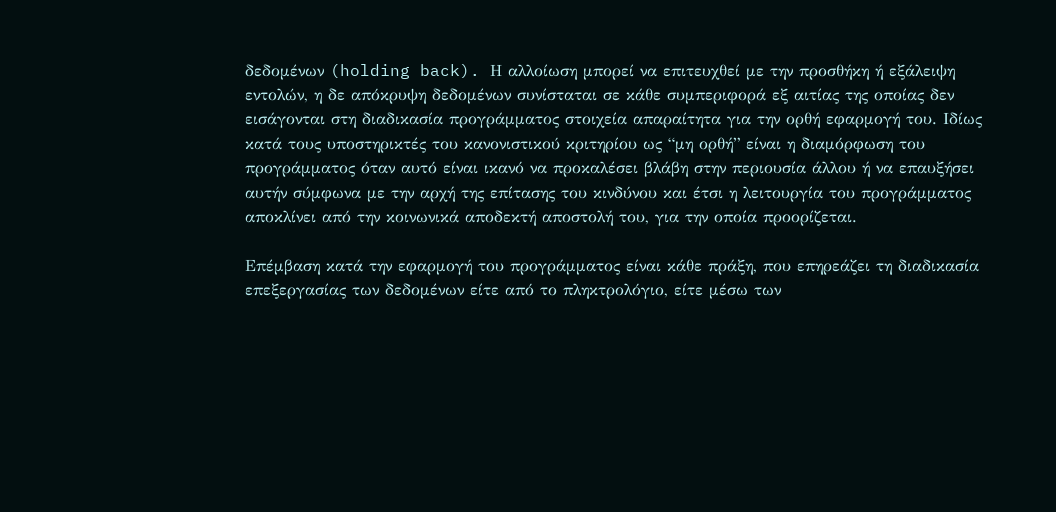δεδομένων (holding back). Η αλλοίωση μπορεί να επιτευχθεί με την προσθήκη ή εξάλειψη εντολών, η δε απόκρυψη δεδομένων συνίσταται σε κάθε συμπεριφορά εξ αιτίας της οποίας δεν εισάγονται στη διαδικασία προγράμματος στοιχεία απαραίτητα για την ορθή εφαρμογή του. Ιδίως κατά τους υποστηρικτές του κανονιστικού κριτηρίου ως “μη ορθή” είναι η διαμόρφωση του προγράμματος όταν αυτό είναι ικανό να προκαλέσει βλάβη στην περιουσία άλλου ή να επαυξήσει αυτήν σύμφωνα με την αρχή της επίτασης του κινδύνου και έτσι η λειτουργία του προγράμματος αποκλίνει από την κοινωνικά αποδεκτή αποστολή του, για την οποία προορίζεται.

Επέμβαση κατά την εφαρμογή του προγράμματος είναι κάθε πράξη, που επηρεάζει τη διαδικασία επεξεργασίας των δεδομένων είτε από το πληκτρολόγιο, είτε μέσω των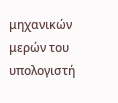μηχανικών μερών του υπολογιστή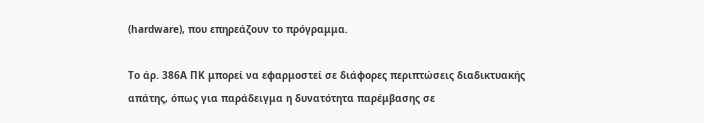(hardware), που επηρεάζουν το πρόγραμμα.

Το άρ. 386Α ΠΚ μπορεί να εφαρμοστεί σε διάφορες περιπτώσεις διαδικτυακής απάτης, όπως για παράδειγμα η δυνατότητα παρέμβασης σε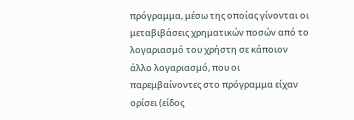πρόγραμμα, μέσω της οποίας γίνονται οι μεταβιβάσεις χρηματικών ποσών από το λογαριασμό του χρήστη σε κάποιον άλλο λογαριασμό, που οι παρεμβαίνοντες στο πρόγραμμα είχαν ορίσει (είδος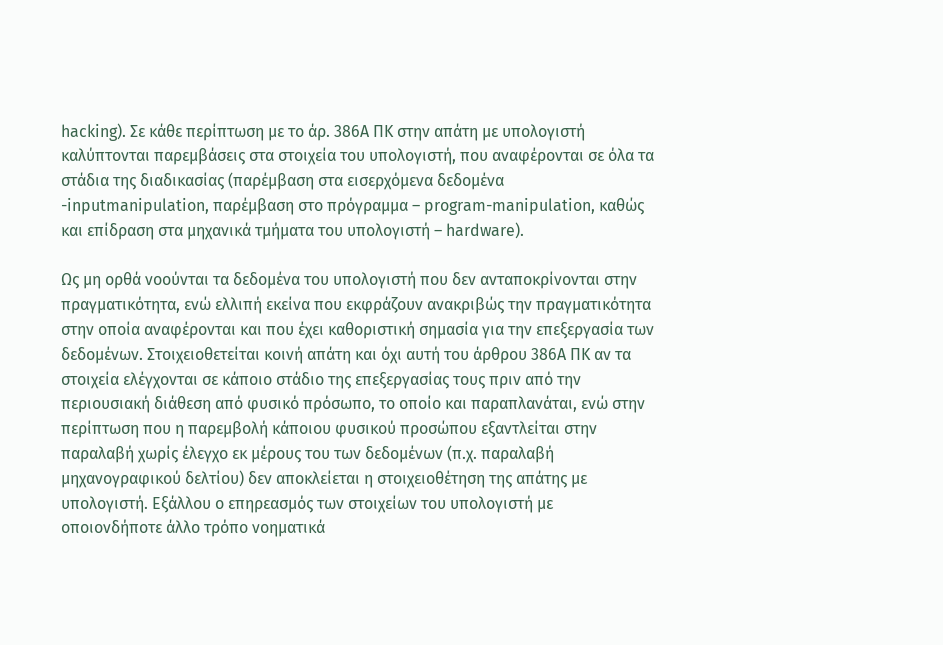hacking). Σε κάθε περίπτωση με το άρ. 386Α ΠΚ στην απάτη με υπολογιστή καλύπτονται παρεμβάσεις στα στοιχεία του υπολογιστή, που αναφέρονται σε όλα τα στάδια της διαδικασίας (παρέμβαση στα εισερχόμενα δεδομένα -inputmanipulation, παρέμβαση στο πρόγραμμα – program-manipulation, καθώς και επίδραση στα μηχανικά τμήματα του υπολογιστή – hardware).

Ως μη ορθά νοούνται τα δεδομένα του υπολογιστή που δεν ανταποκρίνονται στην πραγματικότητα, ενώ ελλιπή εκείνα που εκφράζουν ανακριβώς την πραγματικότητα στην οποία αναφέρονται και που έχει καθοριστική σημασία για την επεξεργασία των δεδομένων. Στοιχειοθετείται κοινή απάτη και όχι αυτή του άρθρου 386Α ΠΚ αν τα στοιχεία ελέγχονται σε κάποιο στάδιο της επεξεργασίας τους πριν από την περιουσιακή διάθεση από φυσικό πρόσωπο, το οποίο και παραπλανάται, ενώ στην περίπτωση που η παρεμβολή κάποιου φυσικού προσώπου εξαντλείται στην παραλαβή χωρίς έλεγχο εκ μέρους του των δεδομένων (π.χ. παραλαβή μηχανογραφικού δελτίου) δεν αποκλείεται η στοιχειοθέτηση της απάτης με υπολογιστή. Εξάλλου ο επηρεασμός των στοιχείων του υπολογιστή με οποιονδήποτε άλλο τρόπο νοηματικά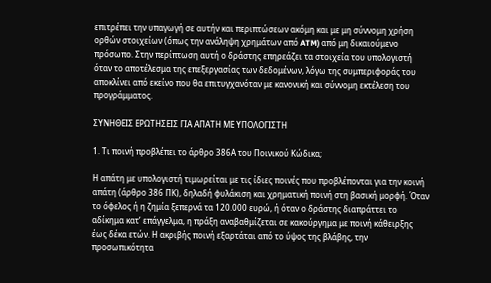επιτρέπει την υπαγωγή σε αυτήν και περιπτώσεων ακόμη και με μη σύννομη χρήση ορθών στοιχείων (όπως την ανάληψη χρημάτων από ATM) από μη δικαιούμενο πρόσωπο. Στην περίπτωση αυτή ο δράστης επηρεάζει τα στοιχεία του υπολογιστή όταν το αποτέλεσμα της επεξεργασίας των δεδομένων, λόγω της συμπεριφοράς του αποκλίνει από εκείνο που θα επιτυγχανόταν με κανονική και σύννομη εκτέλεση του προγράμματος.

ΣΥΝΗΘΕΙΣ ΕΡΩΤΗΣΕΙΣ ΓΙΑ ΑΠΑΤΗ ΜΕ ΥΠΟΛΟΓΙΣΤΗ

1. Τι ποινή προβλέπει το άρθρο 386Α του Ποινικού Κώδικα;

Η απάτη με υπολογιστή τιμωρείται με τις ίδιες ποινές που προβλέπονται για την κοινή απάτη (άρθρο 386 ΠΚ), δηλαδή φυλάκιση και χρηματική ποινή στη βασική μορφή. Όταν το όφελος ή η ζημία ξεπερνά τα 120.000 ευρώ, ή όταν ο δράστης διαπράττει το αδίκημα κατ’ επάγγελμα, η πράξη αναβαθμίζεται σε κακούργημα με ποινή κάθειρξης έως δέκα ετών. Η ακριβής ποινή εξαρτάται από το ύψος της βλάβης, την προσωπικότητα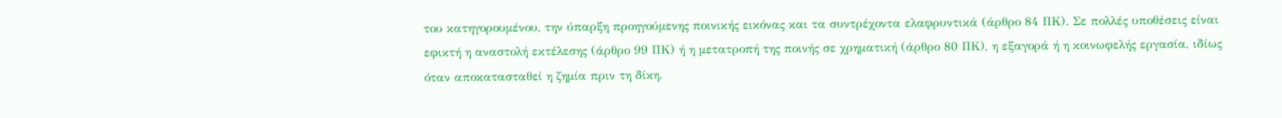του κατηγορουμένου, την ύπαρξη προηγούμενης ποινικής εικόνας και τα συντρέχοντα ελαφρυντικά (άρθρο 84 ΠΚ). Σε πολλές υποθέσεις είναι εφικτή η αναστολή εκτέλεσης (άρθρο 99 ΠΚ) ή η μετατροπή της ποινής σε χρηματική (άρθρο 80 ΠΚ), η εξαγορά ή η κοινωφελής εργασία, ιδίως όταν αποκατασταθεί η ζημία πριν τη δίκη.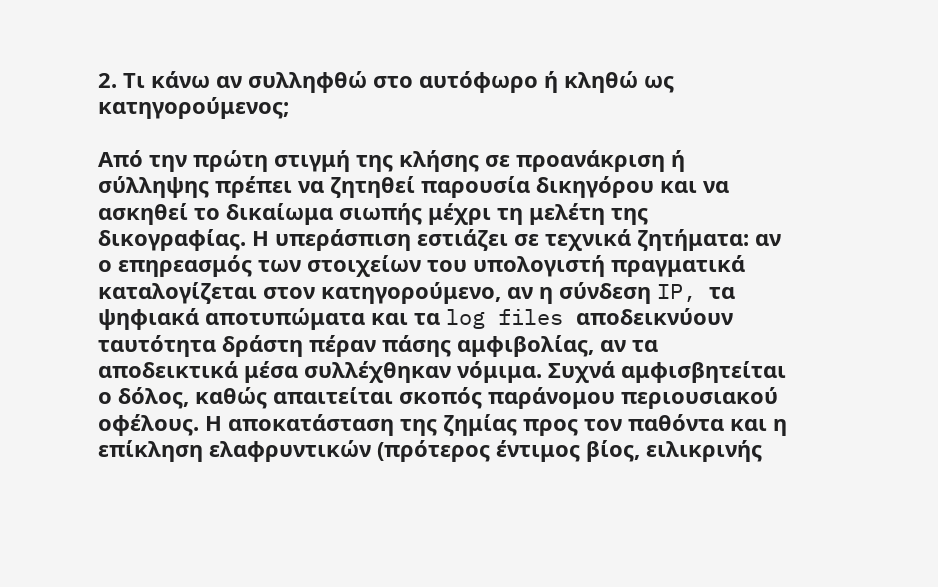2. Τι κάνω αν συλληφθώ στο αυτόφωρο ή κληθώ ως κατηγορούμενος;

Από την πρώτη στιγμή της κλήσης σε προανάκριση ή σύλληψης πρέπει να ζητηθεί παρουσία δικηγόρου και να ασκηθεί το δικαίωμα σιωπής μέχρι τη μελέτη της δικογραφίας. Η υπεράσπιση εστιάζει σε τεχνικά ζητήματα: αν ο επηρεασμός των στοιχείων του υπολογιστή πραγματικά καταλογίζεται στον κατηγορούμενο, αν η σύνδεση IP, τα ψηφιακά αποτυπώματα και τα log files αποδεικνύουν ταυτότητα δράστη πέραν πάσης αμφιβολίας, αν τα αποδεικτικά μέσα συλλέχθηκαν νόμιμα. Συχνά αμφισβητείται ο δόλος, καθώς απαιτείται σκοπός παράνομου περιουσιακού οφέλους. Η αποκατάσταση της ζημίας προς τον παθόντα και η επίκληση ελαφρυντικών (πρότερος έντιμος βίος, ειλικρινής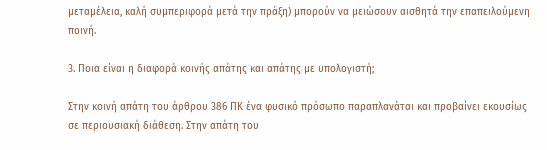μεταμέλεια, καλή συμπεριφορά μετά την πράξη) μπορούν να μειώσουν αισθητά την επαπειλούμενη ποινή.

3. Ποια είναι η διαφορά κοινής απάτης και απάτης με υπολογιστή;

Στην κοινή απάτη του άρθρου 386 ΠΚ ένα φυσικό πρόσωπο παραπλανάται και προβαίνει εκουσίως σε περιουσιακή διάθεση. Στην απάτη του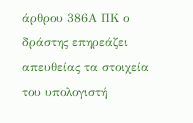άρθρου 386Α ΠΚ ο δράστης επηρεάζει απευθείας τα στοιχεία του υπολογιστή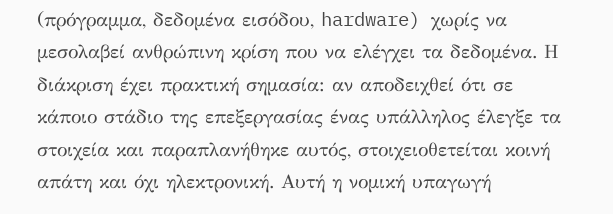(πρόγραμμα, δεδομένα εισόδου, hardware) χωρίς να μεσολαβεί ανθρώπινη κρίση που να ελέγχει τα δεδομένα. Η διάκριση έχει πρακτική σημασία: αν αποδειχθεί ότι σε κάποιο στάδιο της επεξεργασίας ένας υπάλληλος έλεγξε τα στοιχεία και παραπλανήθηκε αυτός, στοιχειοθετείται κοινή απάτη και όχι ηλεκτρονική. Αυτή η νομική υπαγωγή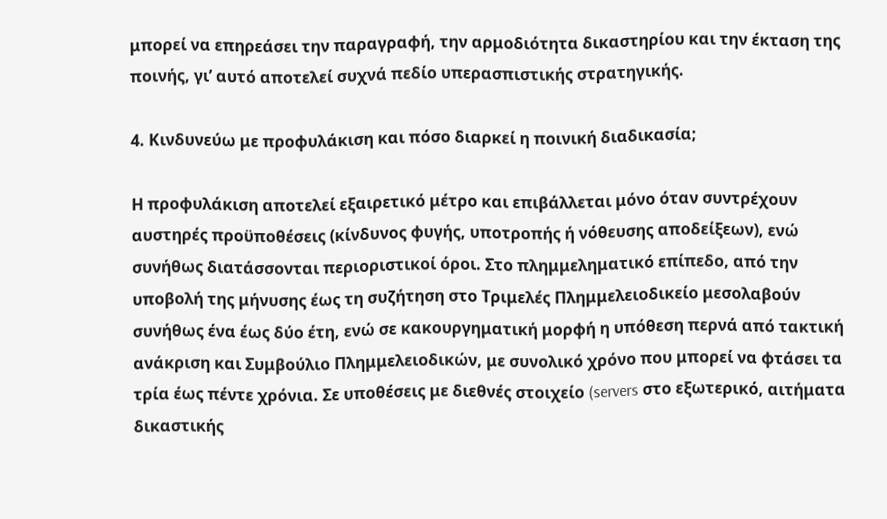μπορεί να επηρεάσει την παραγραφή, την αρμοδιότητα δικαστηρίου και την έκταση της ποινής, γι’ αυτό αποτελεί συχνά πεδίο υπερασπιστικής στρατηγικής.

4. Κινδυνεύω με προφυλάκιση και πόσο διαρκεί η ποινική διαδικασία;

Η προφυλάκιση αποτελεί εξαιρετικό μέτρο και επιβάλλεται μόνο όταν συντρέχουν αυστηρές προϋποθέσεις (κίνδυνος φυγής, υποτροπής ή νόθευσης αποδείξεων), ενώ συνήθως διατάσσονται περιοριστικοί όροι. Στο πλημμεληματικό επίπεδο, από την υποβολή της μήνυσης έως τη συζήτηση στο Τριμελές Πλημμελειοδικείο μεσολαβούν συνήθως ένα έως δύο έτη, ενώ σε κακουργηματική μορφή η υπόθεση περνά από τακτική ανάκριση και Συμβούλιο Πλημμελειοδικών, με συνολικό χρόνο που μπορεί να φτάσει τα τρία έως πέντε χρόνια. Σε υποθέσεις με διεθνές στοιχείο (servers στο εξωτερικό, αιτήματα δικαστικής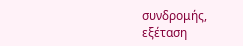συνδρομής, εξέταση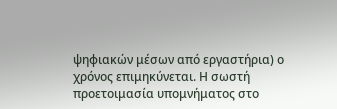ψηφιακών μέσων από εργαστήρια) ο χρόνος επιμηκύνεται. Η σωστή προετοιμασία υπομνήματος στο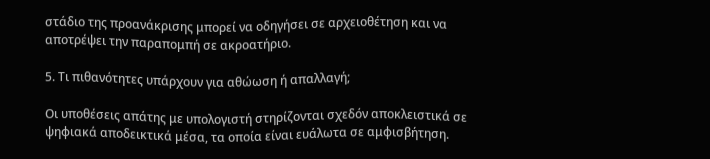στάδιο της προανάκρισης μπορεί να οδηγήσει σε αρχειοθέτηση και να αποτρέψει την παραπομπή σε ακροατήριο.

5. Τι πιθανότητες υπάρχουν για αθώωση ή απαλλαγή;

Οι υποθέσεις απάτης με υπολογιστή στηρίζονται σχεδόν αποκλειστικά σε ψηφιακά αποδεικτικά μέσα, τα οποία είναι ευάλωτα σε αμφισβήτηση.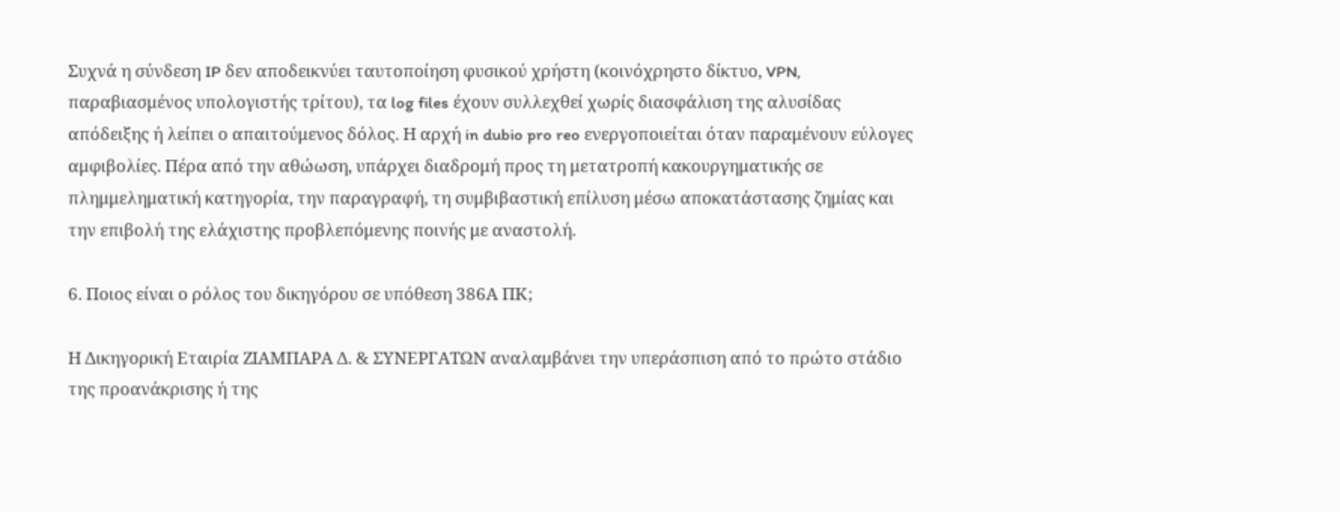Συχνά η σύνδεση IP δεν αποδεικνύει ταυτοποίηση φυσικού χρήστη (κοινόχρηστο δίκτυο, VPN, παραβιασμένος υπολογιστής τρίτου), τα log files έχουν συλλεχθεί χωρίς διασφάλιση της αλυσίδας απόδειξης ή λείπει ο απαιτούμενος δόλος. Η αρχή in dubio pro reo ενεργοποιείται όταν παραμένουν εύλογες αμφιβολίες. Πέρα από την αθώωση, υπάρχει διαδρομή προς τη μετατροπή κακουργηματικής σε πλημμεληματική κατηγορία, την παραγραφή, τη συμβιβαστική επίλυση μέσω αποκατάστασης ζημίας και την επιβολή της ελάχιστης προβλεπόμενης ποινής με αναστολή.

6. Ποιος είναι ο ρόλος του δικηγόρου σε υπόθεση 386Α ΠΚ;

Η Δικηγορική Εταιρία ΖΙΑΜΠΑΡΑ Δ. & ΣΥΝΕΡΓΑΤΩΝ αναλαμβάνει την υπεράσπιση από το πρώτο στάδιο της προανάκρισης ή της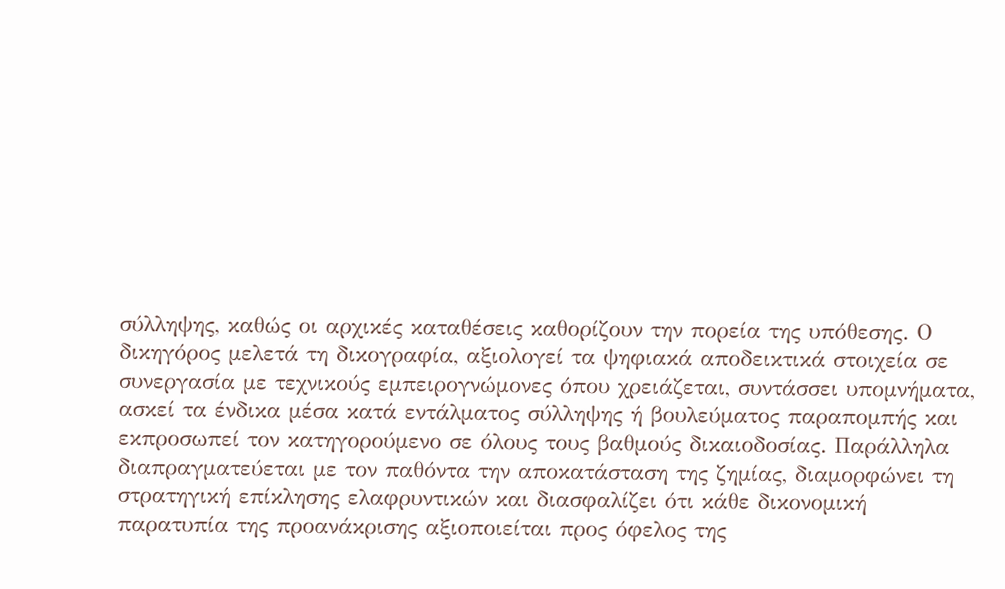σύλληψης, καθώς οι αρχικές καταθέσεις καθορίζουν την πορεία της υπόθεσης. Ο δικηγόρος μελετά τη δικογραφία, αξιολογεί τα ψηφιακά αποδεικτικά στοιχεία σε συνεργασία με τεχνικούς εμπειρογνώμονες όπου χρειάζεται, συντάσσει υπομνήματα, ασκεί τα ένδικα μέσα κατά εντάλματος σύλληψης ή βουλεύματος παραπομπής και εκπροσωπεί τον κατηγορούμενο σε όλους τους βαθμούς δικαιοδοσίας. Παράλληλα διαπραγματεύεται με τον παθόντα την αποκατάσταση της ζημίας, διαμορφώνει τη στρατηγική επίκλησης ελαφρυντικών και διασφαλίζει ότι κάθε δικονομική παρατυπία της προανάκρισης αξιοποιείται προς όφελος της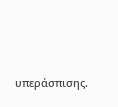υπεράσπισης.